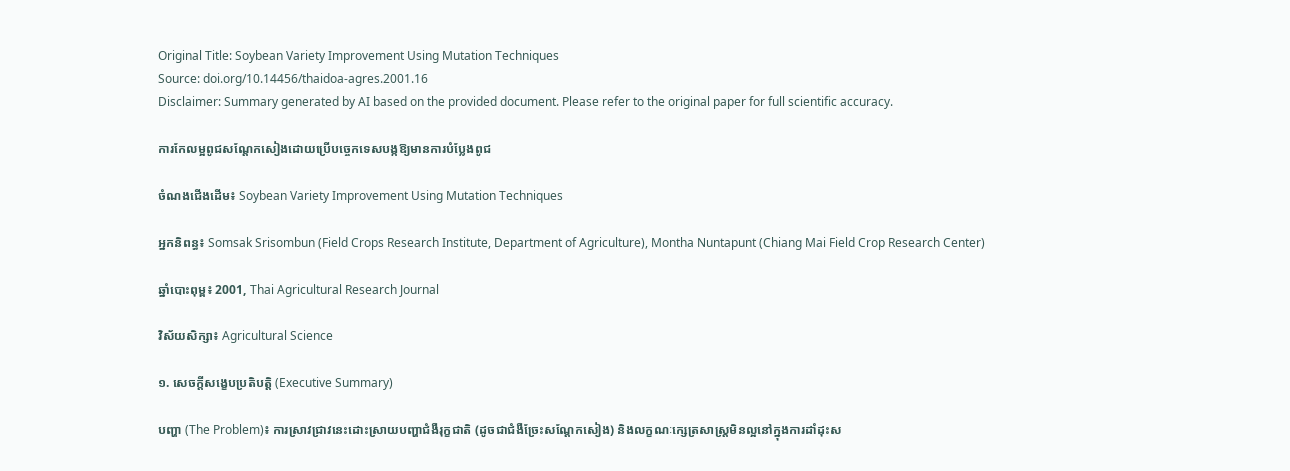Original Title: Soybean Variety Improvement Using Mutation Techniques
Source: doi.org/10.14456/thaidoa-agres.2001.16
Disclaimer: Summary generated by AI based on the provided document. Please refer to the original paper for full scientific accuracy.

ការកែលម្អពូជសណ្តែកសៀងដោយប្រើបច្ចេកទេសបង្កឱ្យមានការបំប្លែងពូជ

ចំណងជើងដើម៖ Soybean Variety Improvement Using Mutation Techniques

អ្នកនិពន្ធ៖ Somsak Srisombun (Field Crops Research Institute, Department of Agriculture), Montha Nuntapunt (Chiang Mai Field Crop Research Center)

ឆ្នាំបោះពុម្ព៖ 2001, Thai Agricultural Research Journal

វិស័យសិក្សា៖ Agricultural Science

១. សេចក្តីសង្ខេបប្រតិបត្តិ (Executive Summary)

បញ្ហា (The Problem)៖ ការស្រាវជ្រាវនេះដោះស្រាយបញ្ហាជំងឺរុក្ខជាតិ (ដូចជាជំងឺច្រែះសណ្តែកសៀង) និងលក្ខណៈក្សេត្រសាស្ត្រមិនល្អនៅក្នុងការដាំដុះស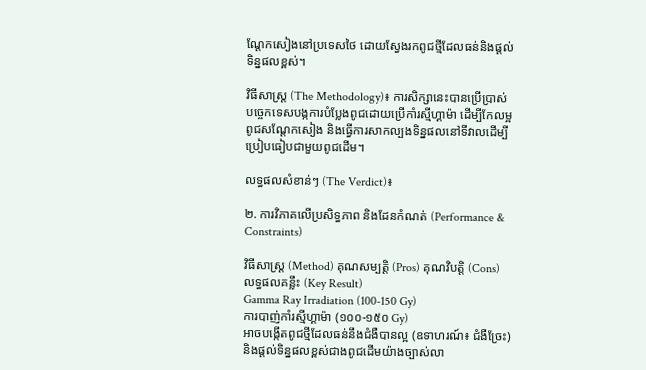ណ្តែកសៀងនៅប្រទេសថៃ ដោយស្វែងរកពូជថ្មីដែលធន់និងផ្តល់ទិន្នផលខ្ពស់។

វិធីសាស្ត្រ (The Methodology)៖ ការសិក្សានេះបានប្រើប្រាស់បច្ចេកទេសបង្កការបំប្លែងពូជដោយប្រើកាំរស្មីហ្គាម៉ា ដើម្បីកែលម្អពូជសណ្តែកសៀង និងធ្វើការសាកល្បងទិន្នផលនៅទីវាលដើម្បីប្រៀបធៀបជាមួយពូជដើម។

លទ្ធផលសំខាន់ៗ (The Verdict)៖

២. ការវិភាគលើប្រសិទ្ធភាព និងដែនកំណត់ (Performance & Constraints)

វិធីសាស្ត្រ (Method) គុណសម្បត្តិ (Pros) គុណវិបត្តិ (Cons) លទ្ធផលគន្លឹះ (Key Result)
Gamma Ray Irradiation (100-150 Gy)
ការបាញ់កាំរស្មីហ្គាម៉ា (១០០-១៥០ Gy)
អាចបង្កើតពូជថ្មីដែលធន់នឹងជំងឺបានល្អ (ឧទាហរណ៍៖ ជំងឺច្រែះ) និងផ្តល់ទិន្នផលខ្ពស់ជាងពូជដើមយ៉ាងច្បាស់លា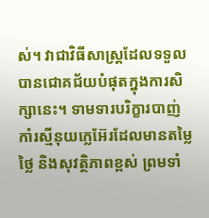ស់។ វាជាវិធីសាស្ត្រដែលទទួលបានជោគជ័យបំផុតក្នុងការសិក្សានេះ។ ទាមទារបរិក្ខារបាញ់កាំរស្មីនុយក្លេអ៊ែរដែលមានតម្លៃថ្លៃ និងសុវត្ថិភាពខ្ពស់ ព្រមទាំ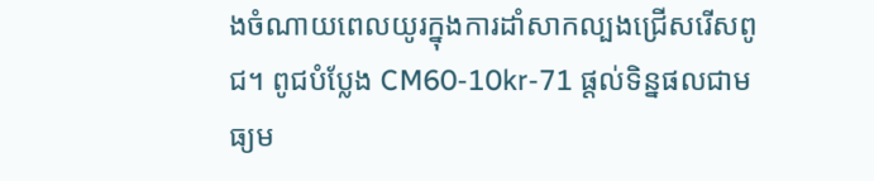ងចំណាយពេលយូរក្នុងការដាំសាកល្បងជ្រើសរើសពូជ។ ពូជបំប្លែង CM60-10kr-71 ផ្តល់ទិន្នផលជាមធ្យម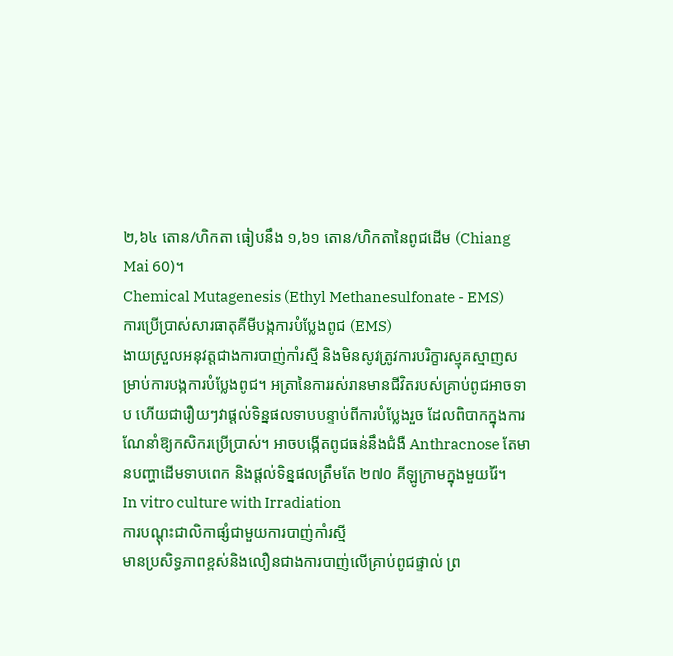២,៦៤ តោន/ហិកតា ធៀបនឹង ១,៦១ តោន/ហិកតានៃពូជដើម (Chiang Mai 60)។
Chemical Mutagenesis (Ethyl Methanesulfonate - EMS)
ការប្រើប្រាស់សារធាតុគីមីបង្កការបំប្លែងពូជ (EMS)
ងាយស្រួលអនុវត្តជាងការបាញ់កាំរស្មី និងមិនសូវត្រូវការបរិក្ខារស្មុគស្មាញសម្រាប់ការបង្កការបំប្លែងពូជ។ អត្រានៃការរស់រានមានជីវិតរបស់គ្រាប់ពូជអាចទាប ហើយជារឿយៗវាផ្តល់ទិន្នផលទាបបន្ទាប់ពីការបំប្លែងរួច ដែលពិបាកក្នុងការណែនាំឱ្យកសិករប្រើប្រាស់។ អាចបង្កើតពូជធន់នឹងជំងឺ Anthracnose តែមានបញ្ហាដើមទាបពេក និងផ្តល់ទិន្នផលត្រឹមតែ ២៧០ គីឡូក្រាមក្នុងមួយរ៉ៃ។
In vitro culture with Irradiation
ការបណ្តុះជាលិកាផ្សំជាមួយការបាញ់កាំរស្មី
មានប្រសិទ្ធភាពខ្ពស់និងលឿនជាងការបាញ់លើគ្រាប់ពូជផ្ទាល់ ព្រ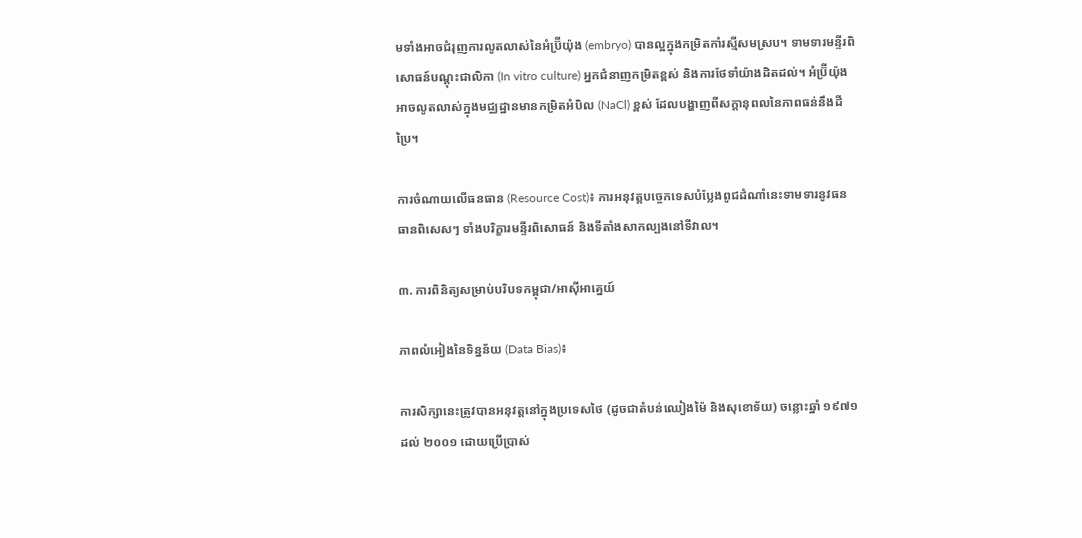មទាំងអាចជំរុញការលូតលាស់នៃអំប្រ៊ីយ៉ុង (embryo) បានល្អក្នុងកម្រិតកាំរស្មីសមស្រប។ ទាមទារមន្ទីរពិសោធន៍បណ្តុះជាលិកា (In vitro culture) អ្នកជំនាញកម្រិតខ្ពស់ និងការថែទាំយ៉ាងដិតដល់។ អំប្រ៊ីយ៉ុងអាចលូតលាស់ក្នុងមជ្ឈដ្ឋានមានកម្រិតអំបិល (NaCl) ខ្ពស់ ដែលបង្ហាញពីសក្តានុពលនៃភាពធន់នឹងដីប្រៃ។

ការចំណាយលើធនធាន (Resource Cost)៖ ការអនុវត្តបច្ចេកទេសបំប្លែងពូជដំណាំនេះទាមទារនូវធនធានពិសេសៗ ទាំងបរិក្ខារមន្ទីរពិសោធន៍ និងទីតាំងសាកល្បងនៅទីវាល។

៣. ការពិនិត្យសម្រាប់បរិបទកម្ពុជា/អាស៊ីអាគ្នេយ៍

ភាពលំអៀងនៃទិន្នន័យ (Data Bias)៖

ការសិក្សានេះត្រូវបានអនុវត្តនៅក្នុងប្រទេសថៃ (ដូចជាតំបន់ឈៀងម៉ៃ និងសុខោទ័យ) ចន្លោះឆ្នាំ ១៩៧១ ដល់ ២០០១ ដោយប្រើប្រាស់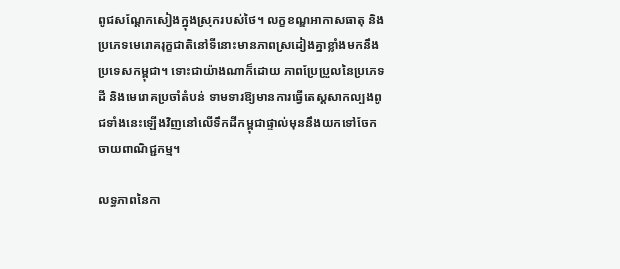ពូជសណ្តែកសៀងក្នុងស្រុករបស់ថៃ។ លក្ខខណ្ឌអាកាសធាតុ និងប្រភេទមេរោគរុក្ខជាតិនៅទីនោះមានភាពស្រដៀងគ្នាខ្លាំងមកនឹងប្រទេសកម្ពុជា។ ទោះជាយ៉ាងណាក៏ដោយ ភាពប្រែប្រួលនៃប្រភេទដី និងមេរោគប្រចាំតំបន់ ទាមទារឱ្យមានការធ្វើតេស្តសាកល្បងពូជទាំងនេះឡើងវិញនៅលើទឹកដីកម្ពុជាផ្ទាល់មុននឹងយកទៅចែកចាយពាណិជ្ជកម្ម។

លទ្ធភាពនៃកា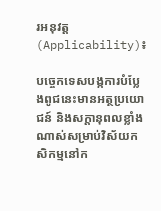រអនុវត្ត (Applicability)៖

បច្ចេកទេសបង្កការបំប្លែងពូជនេះមានអត្ថប្រយោជន៍ និងសក្តានុពលខ្លាំងណាស់សម្រាប់វិស័យកសិកម្មនៅក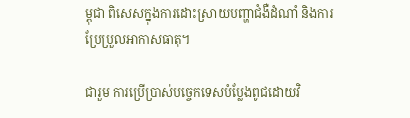ម្ពុជា ពិសេសក្នុងការដោះស្រាយបញ្ហាជំងឺដំណាំ និងការប្រែប្រួលអាកាសធាតុ។

ជារួម ការប្រើប្រាស់បច្ចេកទេសបំប្លែងពូជដោយវិ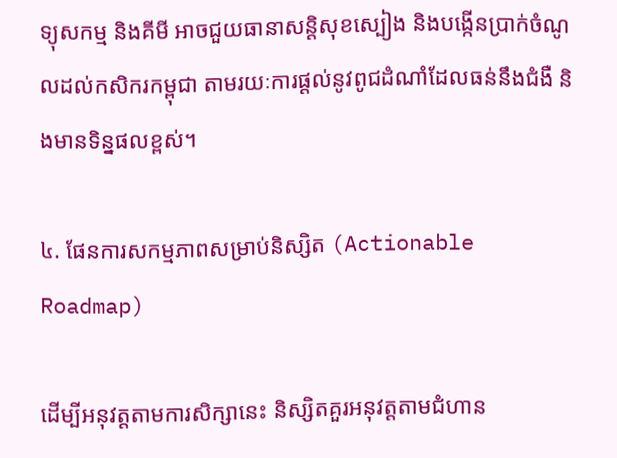ទ្យុសកម្ម និងគីមី អាចជួយធានាសន្តិសុខស្បៀង និងបង្កើនប្រាក់ចំណូលដល់កសិករកម្ពុជា តាមរយៈការផ្តល់នូវពូជដំណាំដែលធន់នឹងជំងឺ និងមានទិន្នផលខ្ពស់។

៤. ផែនការសកម្មភាពសម្រាប់និស្សិត (Actionable Roadmap)

ដើម្បីអនុវត្តតាមការសិក្សានេះ និស្សិតគួរអនុវត្តតាមជំហាន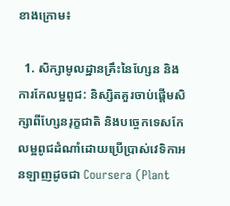ខាងក្រោម៖

  1. សិក្សាមូលដ្ឋានគ្រឹះនៃហ្សែន និងការកែលម្អពូជ: និស្សិតគួរចាប់ផ្តើមសិក្សាពីហ្សែនរុក្ខជាតិ និងបច្ចេកទេសកែលម្អពូជដំណាំដោយប្រើប្រាស់វេទិកាអនឡាញដូចជា Coursera (Plant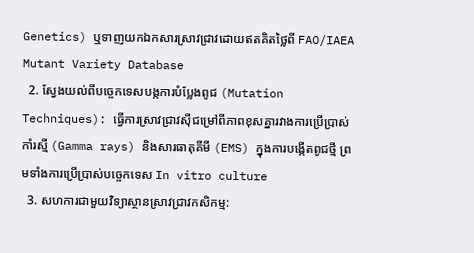Genetics) ឬទាញយកឯកសារស្រាវជ្រាវដោយឥតគិតថ្លៃពី FAO/IAEA Mutant Variety Database
  2. ស្វែងយល់ពីបច្ចេកទេសបង្កការបំប្លែងពូជ (Mutation Techniques): ធ្វើការស្រាវជ្រាវស៊ីជម្រៅពីភាពខុសគ្នារវាងការប្រើប្រាស់កាំរស្មី (Gamma rays) និងសារធាតុគីមី (EMS) ក្នុងការបង្កើតពូជថ្មី ព្រមទាំងការប្រើប្រាស់បច្ចេកទេស In vitro culture
  3. សហការជាមួយវិទ្យាស្ថានស្រាវជ្រាវកសិកម្ម: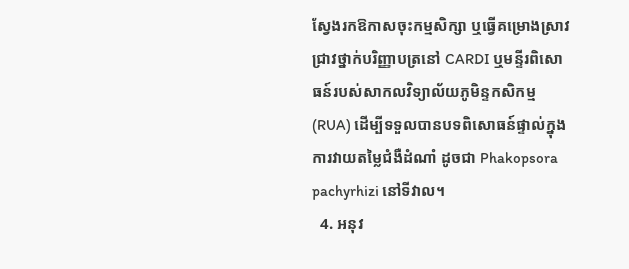ស្វែងរកឱកាសចុះកម្មសិក្សា ឬធ្វើគម្រោងស្រាវជ្រាវថ្នាក់បរិញ្ញាបត្រនៅ CARDI ឬមន្ទីរពិសោធន៍របស់សាកលវិទ្យាល័យភូមិន្ទកសិកម្ម (RUA) ដើម្បីទទួលបានបទពិសោធន៍ផ្ទាល់ក្នុងការវាយតម្លៃជំងឺដំណាំ ដូចជា Phakopsora pachyrhizi នៅទីវាល។
  4. អនុវ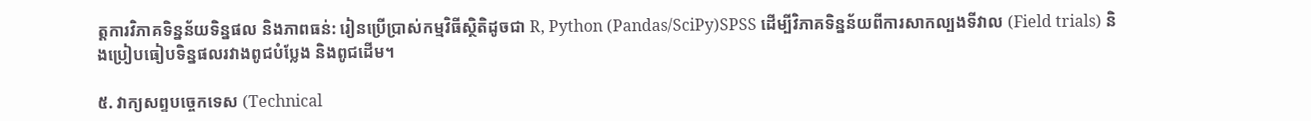ត្តការវិភាគទិន្នន័យទិន្នផល និងភាពធន់: រៀនប្រើប្រាស់កម្មវិធីស្ថិតិដូចជា R, Python (Pandas/SciPy)SPSS ដើម្បីវិភាគទិន្នន័យពីការសាកល្បងទីវាល (Field trials) និងប្រៀបធៀបទិន្នផលរវាងពូជបំប្លែង និងពូជដើម។

៥. វាក្យសព្ទបច្ចេកទេស (Technical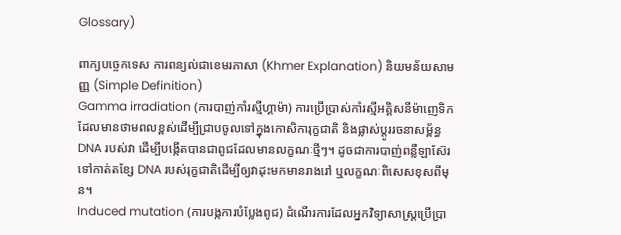Glossary)

ពាក្យបច្ចេកទេស ការពន្យល់ជាខេមរភាសា (Khmer Explanation) និយមន័យសាមញ្ញ (Simple Definition)
Gamma irradiation (ការបាញ់កាំរស្មីហ្គាម៉ា) ការប្រើប្រាស់កាំរស្មីអគ្គិសនីម៉ាញេទិកដែលមានថាមពលខ្ពស់ដើម្បីជ្រាបចូលទៅក្នុងកោសិការុក្ខជាតិ និងផ្លាស់ប្តូររចនាសម្ព័ន្ធ DNA របស់វា ដើម្បីបង្កើតបានជាពូជដែលមានលក្ខណៈថ្មីៗ។ ដូចជាការបាញ់ពន្លឺឡាស៊ែរទៅកាត់តខ្សែ DNA របស់រុក្ខជាតិដើម្បីឲ្យវាដុះមកមានរាងរៅ ឬលក្ខណៈពិសេសខុសពីមុន។
Induced mutation (ការបង្កការបំប្លែងពូជ) ដំណើរការដែលអ្នកវិទ្យាសាស្ត្រប្រើប្រា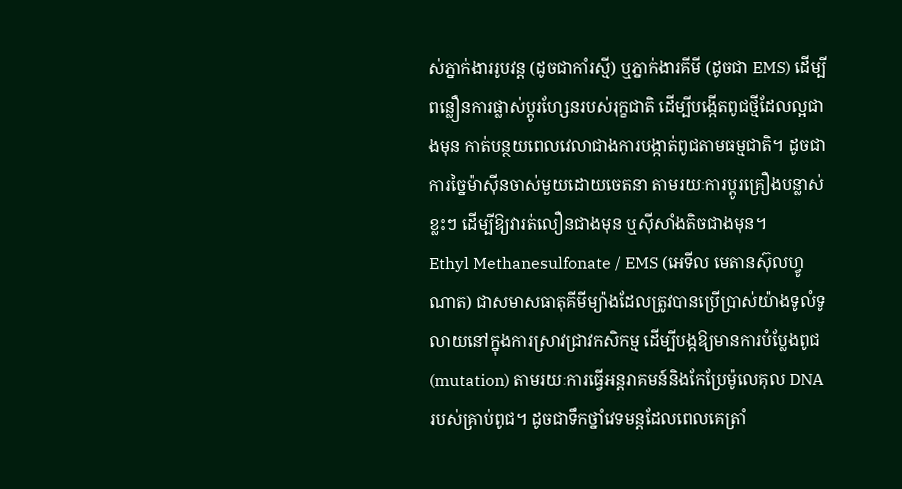ស់ភ្នាក់ងាររូបវន្ត (ដូចជាកាំរស្មី) ឬភ្នាក់ងារគីមី (ដូចជា EMS) ដើម្បីពន្លឿនការផ្លាស់ប្តូរហ្សែនរបស់រុក្ខជាតិ ដើម្បីបង្កើតពូជថ្មីដែលល្អជាងមុន កាត់បន្ថយពេលវេលាជាងការបង្កាត់ពូជតាមធម្មជាតិ។ ដូចជាការច្នៃម៉ាស៊ីនចាស់មួយដោយចេតនា តាមរយៈការប្តូរគ្រឿងបន្លាស់ខ្លះៗ ដើម្បីឱ្យវារត់លឿនជាងមុន ឬស៊ីសាំងតិចជាងមុន។
Ethyl Methanesulfonate / EMS (អេទីល មេតានស៊ុលហ្វូណាត) ជាសមាសធាតុគីមីម្យ៉ាងដែលត្រូវបានប្រើប្រាស់យ៉ាងទូលំទូលាយនៅក្នុងការស្រាវជ្រាវកសិកម្ម ដើម្បីបង្កឱ្យមានការបំប្លែងពូជ (mutation) តាមរយៈការធ្វើអន្តរាគមន៍និងកែប្រែម៉ូលេគុល DNA របស់គ្រាប់ពូជ។ ដូចជាទឹកថ្នាំវេទមន្តដែលពេលគេត្រាំ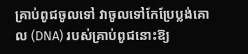គ្រាប់ពូជចូលទៅ វាចូលទៅកែប្រែប្លង់គោល (DNA) របស់គ្រាប់ពូជនោះឱ្យ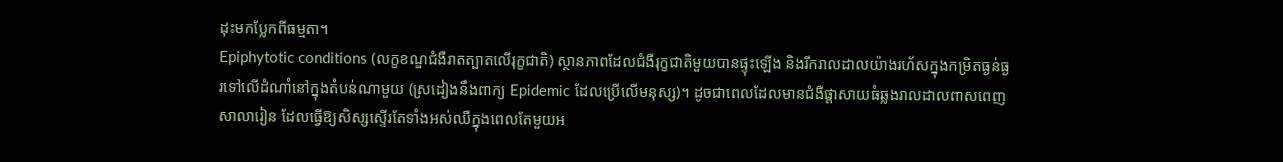ដុះមកប្លែកពីធម្មតា។
Epiphytotic conditions (លក្ខខណ្ឌជំងឺរាតត្បាតលើរុក្ខជាតិ) ស្ថានភាពដែលជំងឺរុក្ខជាតិមួយបានផ្ទុះឡើង និងរីករាលដាលយ៉ាងរហ័សក្នុងកម្រិតធ្ងន់ធ្ងរទៅលើដំណាំនៅក្នុងតំបន់ណាមួយ (ស្រដៀងនឹងពាក្យ Epidemic ដែលប្រើលើមនុស្ស)។ ដូចជាពេលដែលមានជំងឺផ្តាសាយធំឆ្លងរាលដាលពាសពេញសាលារៀន ដែលធ្វើឱ្យសិស្សស្ទើរតែទាំងអស់ឈឺក្នុងពេលតែមួយអ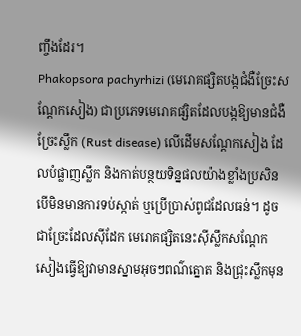ញ្ចឹងដែរ។
Phakopsora pachyrhizi (មេរោគផ្សិតបង្កជំងឺច្រែះសណ្តែកសៀង) ជាប្រភេទមេរោគផ្សិតដែលបង្កឱ្យមានជំងឺច្រែះស្លឹក (Rust disease) លើដើមសណ្តែកសៀង ដែលបំផ្លាញស្លឹក និងកាត់បន្ថយទិន្នផលយ៉ាងខ្លាំងប្រសិនបើមិនមានការទប់ស្កាត់ ឬប្រើប្រាស់ពូជដែលធន់។ ដូចជាច្រែះដែលស៊ីដែក មេរោគផ្សិតនេះស៊ីស្លឹកសណ្តែកសៀងធ្វើឱ្យវាមានស្នាមអុចៗពណ៌ត្នោត និងជ្រុះស្លឹកមុន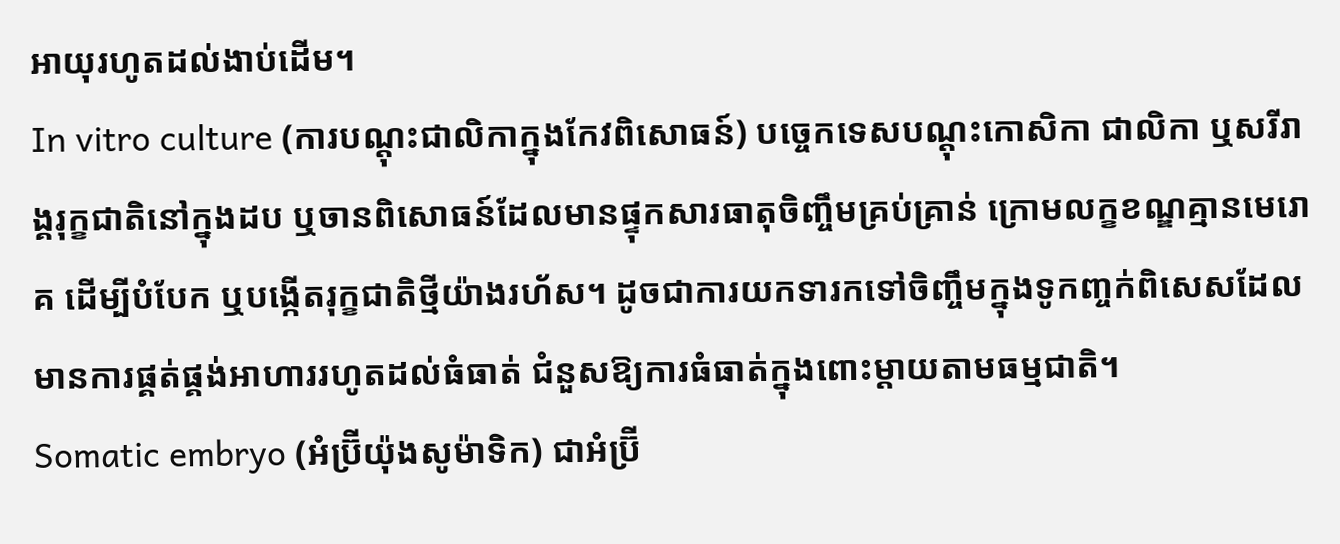អាយុរហូតដល់ងាប់ដើម។
In vitro culture (ការបណ្តុះជាលិកាក្នុងកែវពិសោធន៍) បច្ចេកទេសបណ្តុះកោសិកា ជាលិកា ឬសរីរាង្គរុក្ខជាតិនៅក្នុងដប ឬចានពិសោធន៍ដែលមានផ្ទុកសារធាតុចិញ្ចឹមគ្រប់គ្រាន់ ក្រោមលក្ខខណ្ឌគ្មានមេរោគ ដើម្បីបំបែក ឬបង្កើតរុក្ខជាតិថ្មីយ៉ាងរហ័ស។ ដូចជាការយកទារកទៅចិញ្ចឹមក្នុងទូកញ្ចក់ពិសេសដែលមានការផ្គត់ផ្គង់អាហាររហូតដល់ធំធាត់ ជំនួសឱ្យការធំធាត់ក្នុងពោះម្តាយតាមធម្មជាតិ។
Somatic embryo (អំប្រ៊ីយ៉ុងសូម៉ាទិក) ជាអំប្រ៊ី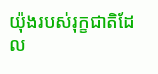យ៉ុងរបស់រុក្ខជាតិដែល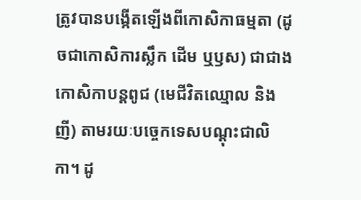ត្រូវបានបង្កើតឡើងពីកោសិកាធម្មតា (ដូចជាកោសិការស្លឹក ដើម ឬឫស) ជាជាងកោសិកាបន្តពូជ (មេជីវិតឈ្មោល និងញី) តាមរយៈបច្ចេកទេសបណ្តុះជាលិកា។ ដូ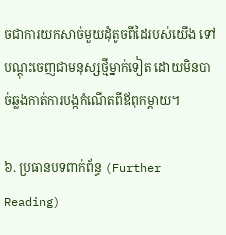ចជាការយកសាច់មួយដុំតូចពីដៃរបស់យើង ទៅបណ្តុះចេញជាមនុស្សថ្មីម្នាក់ទៀត ដោយមិនបាច់ឆ្លងកាត់ការបង្កកំណើតពីឪពុកម្តាយ។

៦. ប្រធានបទពាក់ព័ន្ធ (Further Reading)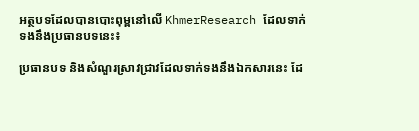អត្ថបទដែលបានបោះពុម្ពនៅលើ KhmerResearch ដែលទាក់ទងនឹងប្រធានបទនេះ៖

ប្រធានបទ និងសំណួរស្រាវជ្រាវដែលទាក់ទងនឹងឯកសារនេះ ដែ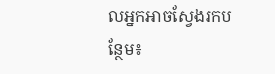លអ្នកអាចស្វែងរកបន្ថែម៖